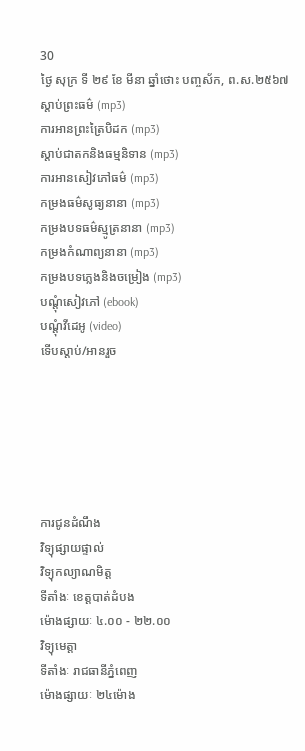30
ថ្ងៃ សុក្រ ទី ២៩ ខែ មីនា ឆ្នាំថោះ បញ្ចស័ក, ព.ស.២៥៦៧
ស្តាប់ព្រះធម៌ (mp3)
ការអានព្រះត្រៃបិដក (mp3)
ស្តាប់ជាតកនិងធម្មនិទាន (mp3)
ការអានសៀវភៅធម៌ (mp3)
កម្រងធម៌សូធ្យនានា (mp3)
កម្រងបទធម៌ស្មូត្រនានា (mp3)
កម្រងកំណាព្យនានា (mp3)
កម្រងបទភ្លេងនិងចម្រៀង (mp3)
បណ្តុំសៀវភៅ (ebook)
បណ្តុំវីដេអូ (video)
ទើបស្តាប់/អានរួច






ការជូនដំណឹង
វិទ្យុផ្សាយផ្ទាល់
វិទ្យុកល្យាណមិត្ត
ទីតាំងៈ ខេត្តបាត់ដំបង
ម៉ោងផ្សាយៈ ៤.០០ - ២២.០០
វិទ្យុមេត្តា
ទីតាំងៈ រាជធានីភ្នំពេញ
ម៉ោងផ្សាយៈ ២៤ម៉ោង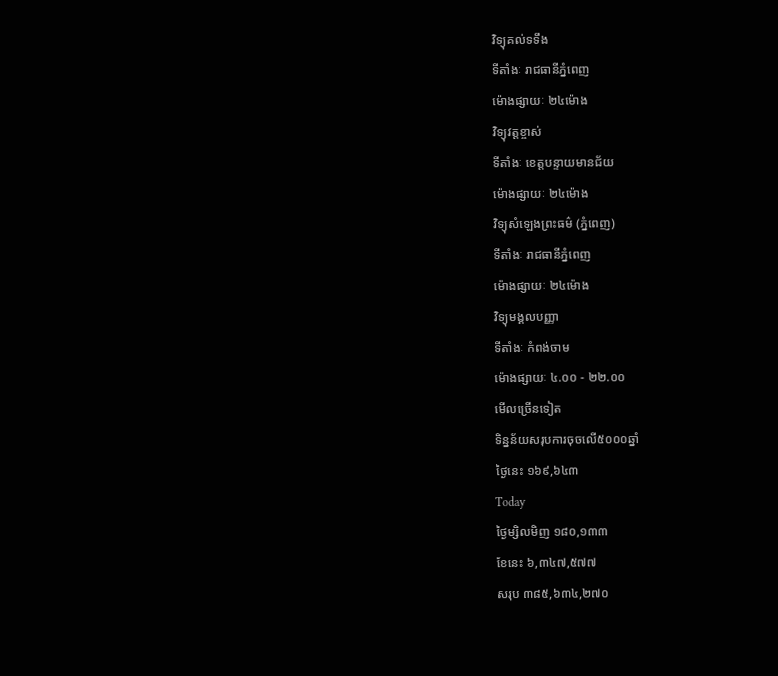វិទ្យុគល់ទទឹង
ទីតាំងៈ រាជធានីភ្នំពេញ
ម៉ោងផ្សាយៈ ២៤ម៉ោង
វិទ្យុវត្តខ្ចាស់
ទីតាំងៈ ខេត្តបន្ទាយមានជ័យ
ម៉ោងផ្សាយៈ ២៤ម៉ោង
វិទ្យុសំឡេងព្រះធម៌ (ភ្នំពេញ)
ទីតាំងៈ រាជធានីភ្នំពេញ
ម៉ោងផ្សាយៈ ២៤ម៉ោង
វិទ្យុមង្គលបញ្ញា
ទីតាំងៈ កំពង់ចាម
ម៉ោងផ្សាយៈ ៤.០០ - ២២.០០
មើលច្រើនទៀត
ទិន្នន័យសរុបការចុចលើ៥០០០ឆ្នាំ
ថ្ងៃនេះ ១៦៩,៦៤៣
Today
ថ្ងៃម្សិលមិញ ១៨០,១៣៣
ខែនេះ ៦,៣៤៧,៥៧៧
សរុប ៣៨៥,៦៣៤,២៧០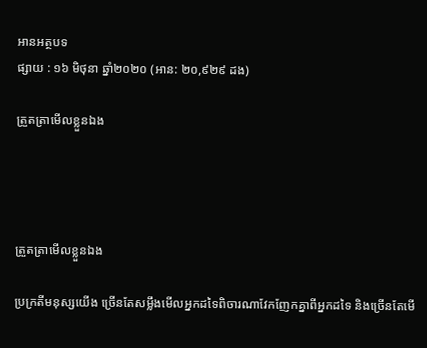អានអត្ថបទ
ផ្សាយ : ១៦ មិថុនា ឆ្នាំ២០២០ (អាន: ២០,៩២៩ ដង)

ត្រួតត្រាមើលខ្លួនឯង




ត្រួតត្រាមើលខ្លួនឯង

ប្រក្រតីមនុស្សយើង ច្រើនតែសម្លឹងមើលអ្នកដទៃពិចារណាវែកញែកគ្នាពីអ្នកដទៃ និងច្រើនតែមើ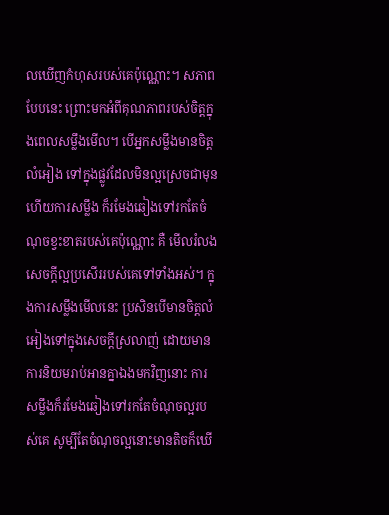លឃើញកំហុសរបស់គេប៉ុណ្ណោះ។ សភាពបែបនេះ ព្រោះមកអំពីគុណភាពរបស់ចិត្តក្នុងពេលសម្លឹងមើល។ បើអ្នកសម្លឹងមានចិត្តលំអៀង ទៅក្នុងផ្លូវដែលមិនល្អស្រេចជាមុនហើយការសម្លឹង ក៏រមែងឆៀងទៅរកតែចំណុចខ្វះខាតរបស់គេប៉ុណ្ណោះ គឺ មើលរំលងសេចក្ដីល្អប្រសើររបស់គេទៅទាំងអស់។ ក្នុងការសម្លឹងមើលនេះ ប្រសិនបើមានចិត្តលំអៀងទៅក្នុងសេចក្ដីស្រលាញ់ ដោយមានការនិយមរាប់អានគ្នាឯងមកវិញនោះ ការសម្លឹងក៏រមែងឆៀងទៅរកតែចំណុចល្អរបស់គេ សូម្បីតែចំណុចល្អនោះមានតិចក៏ឃើ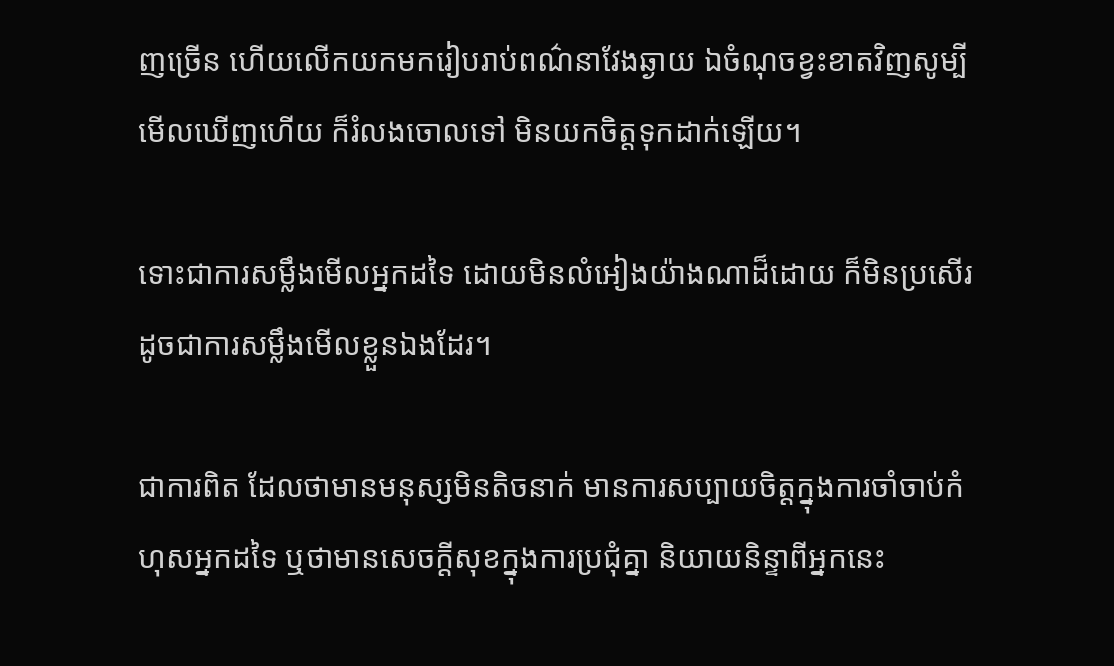ញច្រើន ហើយលើកយកមករៀបរាប់ពណ៌នាវែងឆ្ងាយ ឯចំណុចខ្វះខាតវិញសូម្បីមើលឃើញហើយ ក៏រំលងចោលទៅ មិនយកចិត្តទុកដាក់ឡើយ។

ទោះជាការសម្លឹងមើលអ្នកដទៃ ដោយមិនលំអៀងយ៉ាងណាដ៏ដោយ ក៏មិនប្រសើរដូចជាការសម្លឹងមើលខ្លួនឯងដែរ។

ជាការពិត ដែលថាមានមនុស្សមិនតិចនាក់ មានការសប្បាយចិត្តក្នុងការចាំចាប់កំហុសអ្នកដទៃ ឬថាមានសេចក្ដីសុខក្នុងការប្រជុំគ្នា និយាយនិន្ទាពីអ្នកនេះ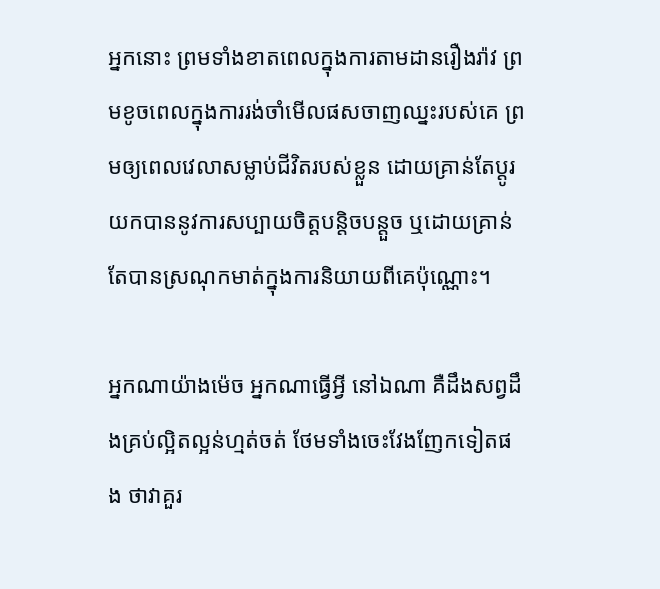អ្នកនោះ ព្រមទាំងខាតពេលក្នុងការតាមដានរឿងរ៉ាវ ព្រមខូចពេលក្នុងការរង់ចាំមើលផសចាញឈ្នះរបស់គេ ព្រមឲ្យពេលវេលាសម្លាប់ជីវិតរបស់ខ្លួន ដោយគ្រាន់តែប្ដូរយកបាននូវការសប្បាយចិត្តបន្តិចបន្តួច ឬដោយគ្រាន់តែបានស្រណុកមាត់ក្នុងការនិយាយពីគេប៉ុណ្ណោះ។

អ្នកណាយ៉ាងម៉េច អ្នកណាធ្វើអ្វី នៅឯណា គឺដឹងសព្វដឹងគ្រប់ល្អិតល្អន់ហ្មត់ចត់ ថែមទាំងចេះវែងញែកទៀតផង ថាវាគួរ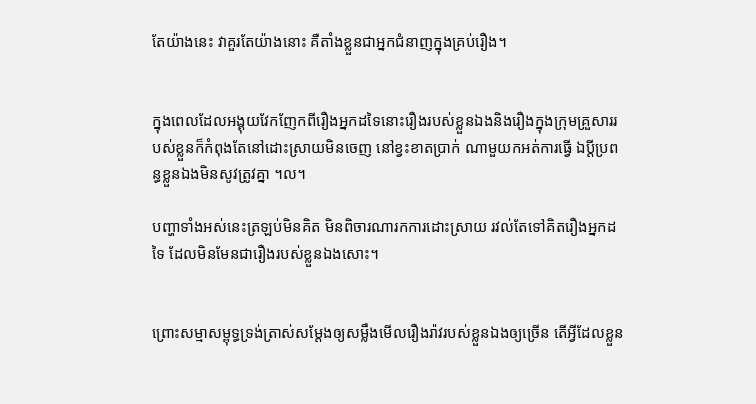តែយ៉ាងនេះ វាគួរតែយ៉ាងនោះ គឺតាំងខ្លួនជាអ្នកជំនាញក្នុងគ្រប់រឿង។


ក្នុងពេលដែលអង្គុយវែកញែកពីរឿងអ្នកដទៃនោះរឿងរបស់ខ្លួនឯងនិងរឿងក្នុងក្រុមគ្រួសាររបស់ខ្លួនក៏កំពុងតែនៅដោះស្រាយមិនចេញ នៅខ្វះខាតប្រាក់ ណាមួយកអត់ការធ្វើ ឯប្ដីប្រពន្ធខ្លួនឯងមិនសូវត្រូវគ្នា ។ល។

បញ្ហាទាំងអស់នេះត្រឡប់មិនគិត មិនពិចារណារកការដោះស្រាយ រវល់តែទៅគិតរឿងអ្នកដទៃ ដែលមិនមែនជារឿងរបស់ខ្លួនឯងសោះ។


ព្រោះសម្មាសម្ពុទ្ធទ្រង់ត្រាស់សម្ដែងឲ្យសម្លឹងមើលរឿងរ៉ាវរបស់ខ្លួនឯងឲ្យច្រើន តើអ្វីដែលខ្លួន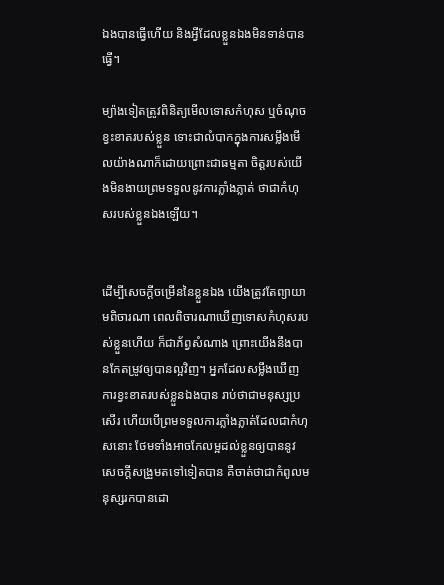ឯងបានធ្វើហើយ និងអ្វីដែលខ្លួនឯងមិនទាន់បានធ្វើ។

ម្យ៉ាងទៀតត្រូវពិនិត្យមើលទោសកំហុស ឬចំណុចខ្វះខាតរបស់ខ្លួន ទោះជាលំបាកក្នុងការសម្លឹងមើលយ៉ាងណាក៏ដោយព្រោះជាធម្មតា ចិត្តរបស់យើងមិនងាយព្រមទទួលនូវការភ្លាំងភ្លាត់ ថាជាកំហុសរបស់ខ្លួនឯងឡើយ។


ដើម្បីសេចក្ដីចម្រើននៃខ្លួនឯង យើងត្រូវតែព្យាយាមពិចារណា ពេលពិចារណាឃើញទោសកំហុសរបស់ខ្លួនហើយ ក៏ជាភ័ព្វសំណាង ព្រោះយើងនឹងបានកែតម្រូវឲ្យបានល្អវិញ។ អ្នកដែលសម្លឹងឃើញការខ្វះខាតរបស់ខ្លួនឯងបាន រាប់ថាជាមនុស្សប្រសើរ ហើយបើព្រមទទួលការភ្លាំងភ្លាត់ដែលជាកំហុសនោះ ថែមទាំងអាចកែលម្អដល់ខ្លួនឲ្យបាននូវសេចក្ដីសង្រួមតទៅទៀតបាន គឺចាត់ថាជាកំពូលមនុស្សរកបានដោ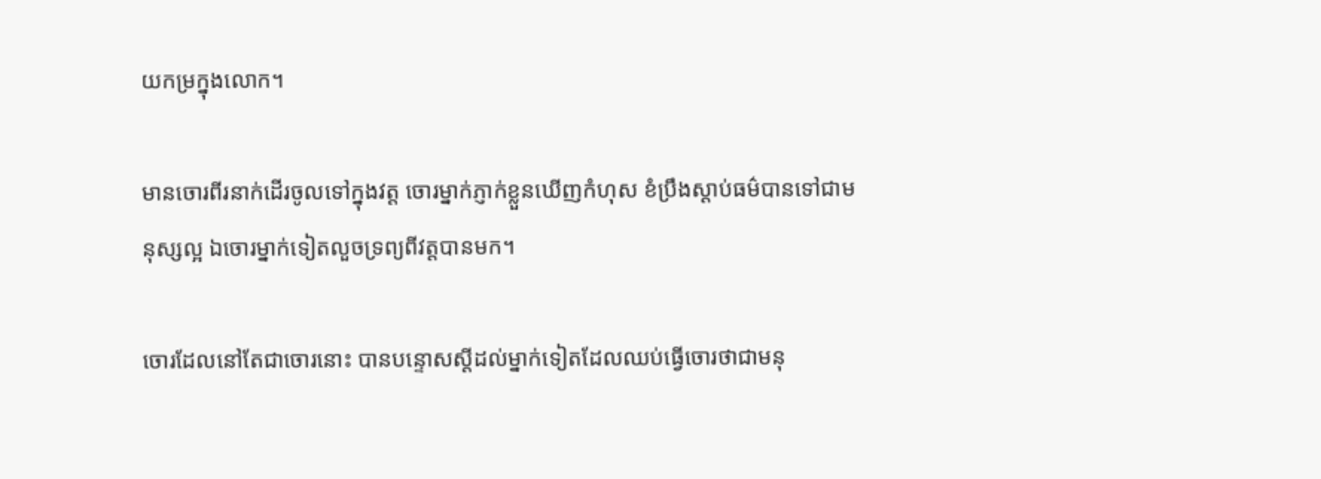យកម្រក្នុងលោក។

មានចោរពីរនាក់ដើរចូលទៅក្នុងវត្ត ចោរម្នាក់ភ្ញាក់ខ្លួនឃើញកំហុស ខំប្រឹងស្ដាប់ធម៌បានទៅជាមនុស្សល្អ ឯចោរម្នាក់ទៀតលួចទ្រព្យពីវត្តបានមក។

ចោរដែលនៅតែជាចោរនោះ បានបន្ទោសស្ដីដល់ម្នាក់ទៀតដែលឈប់ធ្វើចោរថាជាមនុ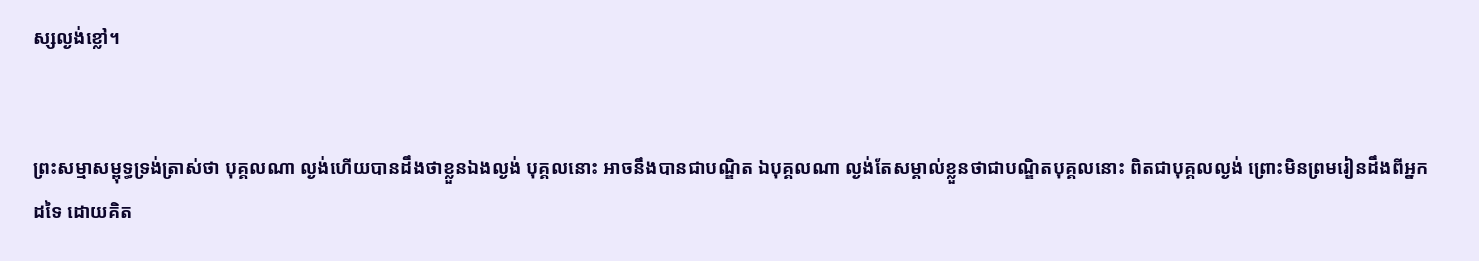ស្សល្ងង់ខ្លៅ។


ព្រះសម្មាសម្ពុទ្ធទ្រង់ត្រាស់ថា បុគ្គលណា ល្ងង់ហើយបានដឹងថាខ្លួនឯងល្ងង់ បុគ្គលនោះ អាចនឹងបានជាបណ្ឌិត ឯបុគ្គលណា ល្ងង់តែសម្គាល់ខ្លួនថាជាបណ្ឌិតបុគ្គលនោះ ពិតជាបុគ្គលល្ងង់ ព្រោះមិនព្រមរៀនដឹងពីអ្នកដទៃ ដោយគិត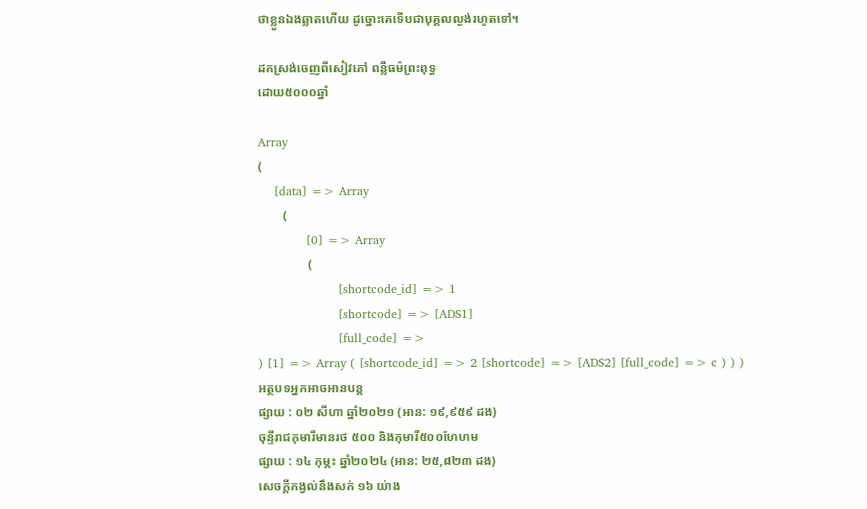ថាខ្លួនឯងឆ្លាតហើយ ដូច្នោះគេទើបជាបុគ្គលល្ងង់រហូតទៅ។

ដកស្រង់ចេញពីសៀវភៅ ពន្លឺធម៌ព្រះពុទ្ធ
ដោយ៥០០០ឆ្នាំ

Array
(
    [data] => Array
        (
            [0] => Array
                (
                    [shortcode_id] => 1
                    [shortcode] => [ADS1]
                    [full_code] =>
) [1] => Array ( [shortcode_id] => 2 [shortcode] => [ADS2] [full_code] => c ) ) )
អត្ថបទអ្នកអាចអានបន្ត
ផ្សាយ : ០២ សីហា ឆ្នាំ២០២១ (អាន: ១៩,៩៥៩ ដង)
ចុន្ទីរាជកុមារីមានរថ ៥០០ និងកុមារី៥០០ហែហម
ផ្សាយ : ១៤ កុម្ភះ ឆ្នាំ២០២៤ (អាន: ២៥,៨២៣ ដង)
សេចក្ដីកង្វល់នឹងសក់ ១៦ យ់ាង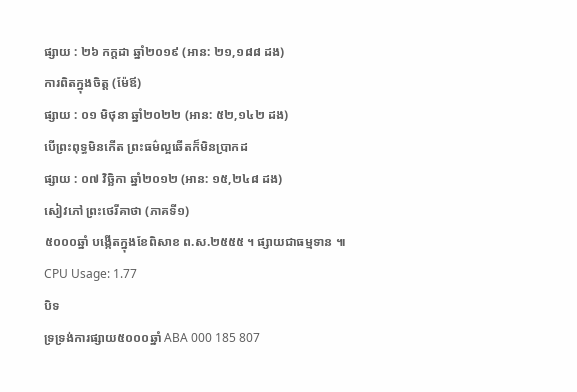ផ្សាយ : ២៦ កក្តដា ឆ្នាំ២០១៩ (អាន: ២១,១៨៨ ដង)
ការពិតក្នុងចិត្ត (ម៉ែឪ)
ផ្សាយ : ០១ មិថុនា ឆ្នាំ២០២២ (អាន: ៥២,១៤២ ដង)
បើព្រះពុទ្ធមិនកើត ព្រះធម៌ល្អឆើតក៏មិនប្រាកដ
ផ្សាយ : ០៧ វិច្ឆិកា ឆ្នាំ២០១២ (អាន: ១៥,២៤៨ ដង)
សៀវភៅ ព្រះថេរីគាថា (ភាគទី១)
៥០០០ឆ្នាំ បង្កើតក្នុងខែពិសាខ ព.ស.២៥៥៥ ។ ផ្សាយជាធម្មទាន ៕
CPU Usage: 1.77
បិទ
ទ្រទ្រង់ការផ្សាយ៥០០០ឆ្នាំ ABA 000 185 807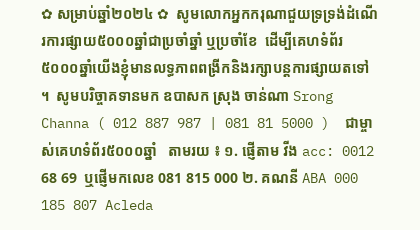✿ សម្រាប់ឆ្នាំ២០២៤ ✿  សូមលោកអ្នកករុណាជួយទ្រទ្រង់ដំណើរការផ្សាយ៥០០០ឆ្នាំជាប្រចាំឆ្នាំ ឬប្រចាំខែ  ដើម្បីគេហទំព័រ៥០០០ឆ្នាំយើងខ្ញុំមានលទ្ធភាពពង្រីកនិងរក្សាបន្តការផ្សាយតទៅ ។  សូមបរិច្ចាគទានមក ឧបាសក ស្រុង ចាន់ណា Srong Channa ( 012 887 987 | 081 81 5000 )  ជាម្ចាស់គេហទំព័រ៥០០០ឆ្នាំ   តាមរយ ៖ ១. ផ្ញើតាម វីង acc: 0012 68 69  ឬផ្ញើមកលេខ 081 815 000 ២. គណនី ABA 000 185 807 Acleda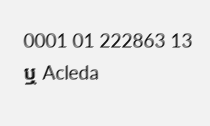0001 01 222863 13 ឬ Acleda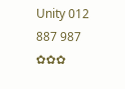Unity 012 887 987  ✿✿✿